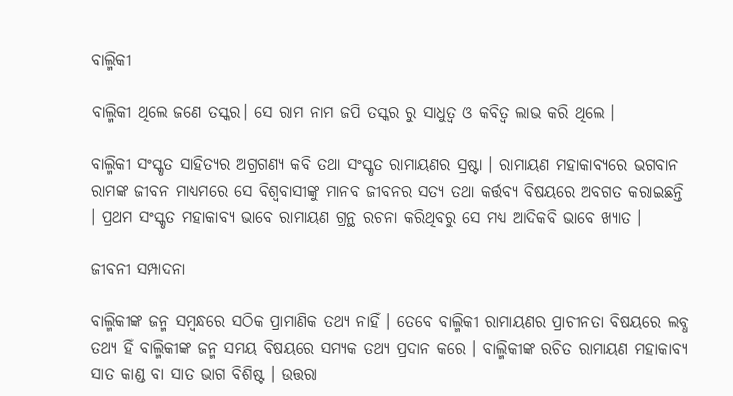ବାଲ୍ମିକୀ

ବାଲ୍ମିକୀ ଥିଲେ ଜଣେ ତସ୍କର। ସେ ରାମ ନାମ ଜପି ତସ୍କର ରୁ ସାଧୁତ୍ଵ ଓ କବିତ୍ଵ ଲାଭ କରି ଥିଲେ ।

ବାଲ୍ମିକୀ ସଂସ୍କୃତ ସାହିତ୍ୟର ଅଗ୍ରଗଣ୍ୟ କବି ତଥା ସଂସ୍କୃତ ରାମାୟଣର ସ୍ରଷ୍ଟା । ରାମାୟଣ ମହାକାବ୍ୟରେ ଭଗବାନ ରାମଙ୍କ ଜୀବନ ମାଧ୍ୟମରେ ସେ ବିଶ୍ୱବାସୀଙ୍କୁ ମାନବ ଜୀବନର ସତ୍ୟ ତଥା କର୍ତ୍ତବ୍ୟ ବିଷୟରେ ଅବଗତ କରାଇଛନ୍ତି । ପ୍ରଥମ ସଂସ୍କୃତ ମହାକାବ୍ୟ ଭାବେ ରାମାୟଣ ଗ୍ରନ୍ଥ ରଚନା କରିଥିବରୁ ସେ ମଧ୍ୟ ଆଦିକବି ଭାବେ ଖ୍ୟାତ ।

ଜୀବନୀ ସମ୍ପାଦନା

ବାଲ୍ମିକୀଙ୍କ ଜନ୍ମ ସମ୍ବନ୍ଧରେ ସଠିକ ପ୍ରାମାଣିକ ତଥ୍ୟ ନାହିଁ । ତେବେ ବାଲ୍ମିକୀ ରାମାୟଣର ପ୍ରାଚୀନତା ବିଷୟରେ ଲବ୍ଧ ତଥ୍ୟ ହିଁ ବାଲ୍ମିକୀଙ୍କ ଜନ୍ମ ସମୟ ବିଷୟରେ ସମ୍ୟକ ତଥ୍ୟ ପ୍ରଦାନ କରେ । ବାଲ୍ମିକୀଙ୍କ ରଚିତ ରାମାୟଣ ମହାକାବ୍ୟ ସାତ କାଣ୍ଡ ବା ସାତ ଭାଗ ବିଶିଷ୍ଟ । ଉତ୍ତରା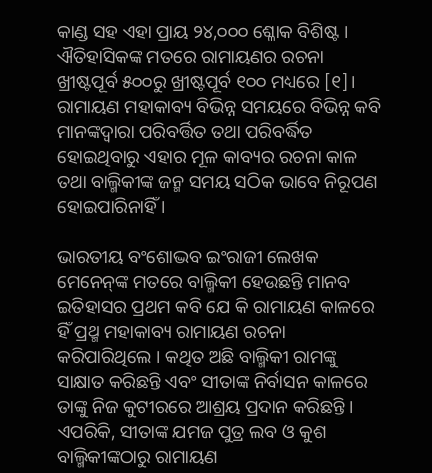କାଣ୍ଡ ସହ ଏହା ପ୍ରାୟ ୨୪,୦୦୦ ଶ୍ଳୋକ ବିଶିଷ୍ଟ । ଐତିହାସିକଙ୍କ ମତରେ ରାମାୟଣର ରଚନା ଖ୍ରୀଷ୍ଟପୂର୍ବ ୫୦୦ରୁ ଖ୍ରୀଷ୍ଟପୂର୍ବ ୧୦୦ ମଧ୍ୟରେ [୧]। ରାମାୟଣ ମହାକାବ୍ୟ ବିଭିନ୍ନ ସମୟରେ ବିଭିନ୍ନ କବି ମାନଙ୍କଦ୍ୱାରା ପରିବର୍ତ୍ତିତ ତଥା ପରିବର୍ଦ୍ଧିତ ହୋଇଥିବାରୁ ଏହାର ମୂଳ କାବ୍ୟର ରଚନା କାଳ ତଥା ବାଲ୍ମିକୀଙ୍କ ଜନ୍ମ ସମୟ ସଠିକ ଭାବେ ନିରୂପଣ ହୋଇପାରିନାହିଁ ।

ଭାରତୀୟ ବଂଶୋଦ୍ଭବ ଇଂରାଜୀ ଲେଖକ ମେନେନ୍‌ଙ୍କ ମତରେ ବାଲ୍ମିକୀ ହେଉଛନ୍ତି ମାନବ ଇତିହାସର ପ୍ରଥମ କବି ଯେ କି ରାମାୟଣ କାଳରେ ହିଁ ପ୍ରଥ୍ମ ମହାକାବ୍ୟ ରାମାୟଣ ରଚନା କରିପାରିଥିଲେ । କଥିତ ଅଛି ବାଲ୍ମିକୀ ରାମଙ୍କୁ ସାକ୍ଷାତ କରିଛନ୍ତି ଏବଂ ସୀତାଙ୍କ ନିର୍ବାସନ କାଳରେ ତାଙ୍କୁ ନିଜ କୁଟୀରରେ ଆଶ୍ରୟ ପ୍ରଦାନ କରିଛନ୍ତି । ଏପରିକି, ସୀତାଙ୍କ ଯମଜ ପୁତ୍ର ଲବ ଓ କୁଶ ବାଲ୍ମିକୀଙ୍କଠାରୁ ରାମାୟଣ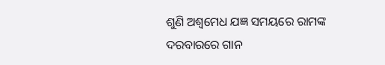ଶୁଣି ଅଶ୍ୱମେଧ ଯଜ୍ଞ ସମୟରେ ରାମଙ୍କ ଦରବାରରେ ଗାନ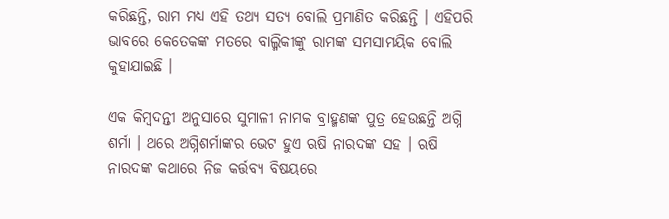କରିଛନ୍ତି, ରାମ ମଧ୍ୟ ଏହି ତଥ୍ୟ ସତ୍ୟ ବୋଲି ପ୍ରମାଣିତ କରିଛନ୍ତି । ଏହିପରି ଭାବରେ କେତେକଙ୍କ ମତରେ ବାଲ୍ମିକୀଙ୍କୁ ରାମଙ୍କ ସମସାମୟିକ ବୋଲି କୁହାଯାଇଛି ।

ଏକ କିମ୍ବଦନ୍ତୀ ଅନୁସାରେ ସୁମାଳୀ ନାମକ ବ୍ରାହ୍ମଣଙ୍କ ପୁତ୍ର ହେଉଛନ୍ତି ଅଗ୍ନି ଶର୍ମା । ଥରେ ଅଗ୍ନିଶର୍ମାଙ୍କର ଭେଟ ହୁଏ ଋଷି ନାରଦଙ୍କ ସହ । ଋଷି ନାରଦଙ୍କ କଥାରେ ନିଜ କର୍ତ୍ତବ୍ୟ ବିଷୟରେ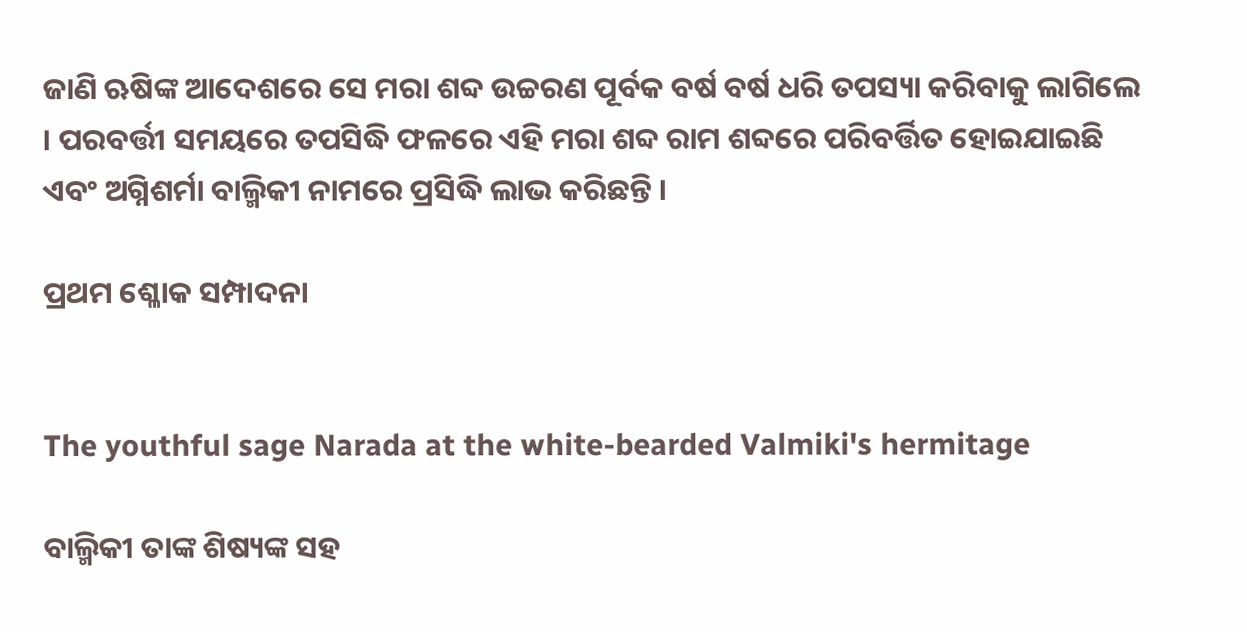ଜାଣି ଋଷିଙ୍କ ଆଦେଶରେ ସେ ମରା ଶବ୍ଦ ଉଚ୍ଚରଣ ପୂର୍ବକ ବର୍ଷ ବର୍ଷ ଧରି ତପସ୍ୟା କରିବାକୁ ଲାଗିଲେ । ପରବର୍ତ୍ତୀ ସମୟରେ ତପସିଦ୍ଧି ଫଳରେ ଏହି ମରା ଶବ୍ଦ ରାମ ଶବ୍ଦରେ ପରିବର୍ତ୍ତିତ ହୋଇଯାଇଛି ଏବଂ ଅଗ୍ନିଶର୍ମା ବାଲ୍ମିକୀ ନାମରେ ପ୍ରସିଦ୍ଧି ଲାଭ କରିଛନ୍ତି ।

ପ୍ରଥମ ଶ୍ଳୋକ ସମ୍ପାଦନା


The youthful sage Narada at the white-bearded Valmiki's hermitage

ବାଲ୍ମିକୀ ତାଙ୍କ ଶିଷ୍ୟଙ୍କ ସହ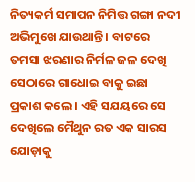ନିତ୍ୟକର୍ମ ସମାପନ ନିମିତ୍ତ ଗଙ୍ଗା ନଦୀ ଅଭିମୁଖେ ଯାଉଥାନ୍ତି । ବାଟରେ ତମସା ଝରଣାର ନିର୍ମଳ ଜଳ ଦେଖି ସେଠାରେ ଗାଧୋଇ ବାକୁ ଇଛା ପ୍ରକାଶ କଲେ । ଏହି ସଯୟରେ ସେ ଦେଖିଲେ ମୈଥୁନ ରତ ଏକ ସାରସ ଯୋଡ଼ାକୁ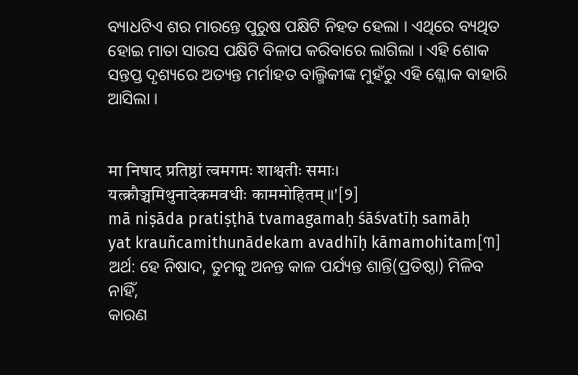ବ୍ୟାଧଟିଏ ଶର ମାରନ୍ତେ ପୁରୁଷ ପକ୍ଷିଟି ନିହତ ହେଲା । ଏଥିରେ ବ୍ୟଥିତ ହୋଇ ମାତା ସାରସ ପକ୍ଷିଟି ବିଳାପ କରିବାରେ ଲାଗିଲା । ଏହି ଶୋକ ସନ୍ତପ୍ତ ଦୃଶ୍ୟରେ ଅତ୍ୟନ୍ତ ମର୍ମାହତ ବାଲ୍ମିକୀଙ୍କ ମୁହଁରୁ ଏହି ଶ୍ଳୋକ ବାହାରି ଆସିଲା ।


मा निषाद प्रतिष्ठां त्वमगमः शाश्वतीः समाः।
यत्क्रौञ्चमिथुनादेकमवधीः काममोहितम्॥'[୨]
mā niṣāda pratiṣṭhā tvamagamaḥ śāśvatīḥ samāḥ
yat krauñcamithunādekam avadhīḥ kāmamohitam[୩]
ଅର୍ଥ: ହେ ନିଷାଦ, ତୁମକୁ ଅନନ୍ତ କାଳ ପର୍ଯ୍ୟନ୍ତ ଶାନ୍ତି(ପ୍ରତିଷ୍ଠା) ମିଳିବ ନାହିଁ,
କାରଣ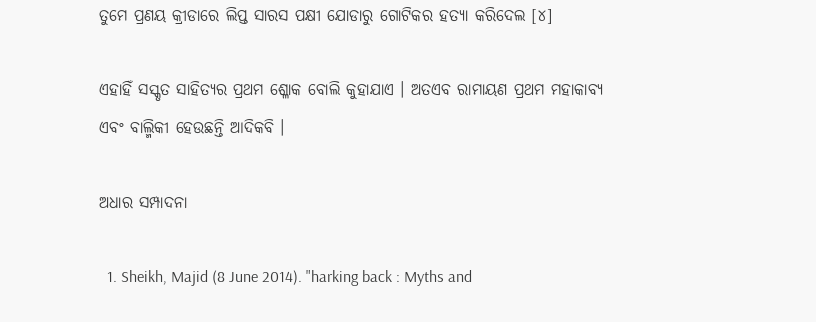ତୁମେ ପ୍ରଣୟ କ୍ରୀଡାରେ ଲିପ୍ତ ସାରସ ପକ୍ଷୀ ଯୋଡାରୁ ଗୋଟିକର ହତ୍ୟା କରିଦେଲ [୪]

ଏହାହିଁ ସସ୍କୃତ ସାହିତ୍ୟର ପ୍ରଥମ ଶ୍ଳୋକ ବୋଲି କୁହାଯାଏ । ଅତଏବ ରାମାୟଣ ପ୍ରଥମ ମହାକାବ୍ୟ ଏବଂ ବାଲ୍ମିକୀ ହେଉଛନ୍ତି ଆଦିକବି ।

ଅଧାର ସମ୍ପାଦନା

  1. Sheikh, Majid (8 June 2014). "harking back : Myths and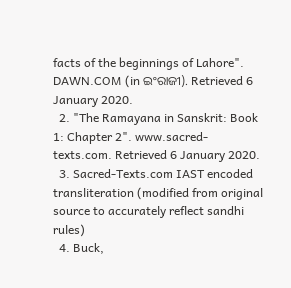facts of the beginnings of Lahore". DAWN.COM (in ଇଂରାଜୀ). Retrieved 6 January 2020.
  2. "The Ramayana in Sanskrit: Book 1: Chapter 2". www.sacred-texts.com. Retrieved 6 January 2020.
  3. Sacred-Texts.com IAST encoded transliteration (modified from original source to accurately reflect sandhi rules)
  4. Buck,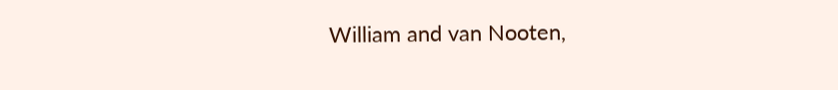William and van Nooten,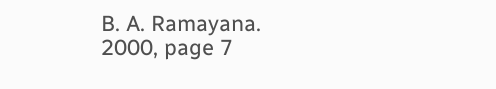B. A. Ramayana. 2000, page 7